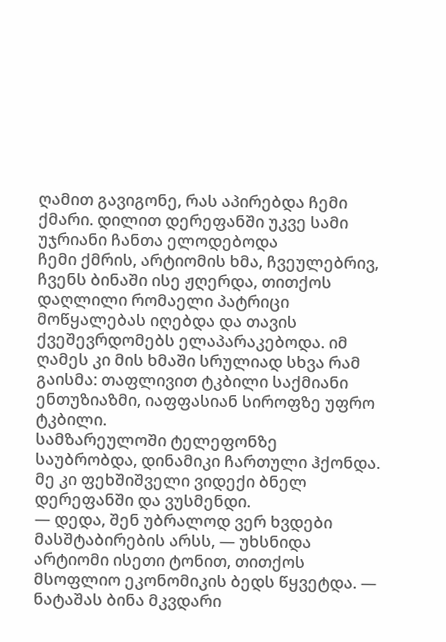ღამით გავიგონე, რას აპირებდა ჩემი ქმარი. დილით დერეფანში უკვე სამი უჯრიანი ჩანთა ელოდებოდა
ჩემი ქმრის, არტიომის ხმა, ჩვეულებრივ, ჩვენს ბინაში ისე ჟღერდა, თითქოს დაღლილი რომაელი პატრიცი მოწყალებას იღებდა და თავის ქვეშევრდომებს ელაპარაკებოდა. იმ ღამეს კი მის ხმაში სრულიად სხვა რამ გაისმა: თაფლივით ტკბილი საქმიანი ენთუზიაზმი, იაფფასიან სიროფზე უფრო ტკბილი.
სამზარეულოში ტელეფონზე საუბრობდა, დინამიკი ჩართული ჰქონდა.
მე კი ფეხშიშველი ვიდექი ბნელ დერეფანში და ვუსმენდი.
— დედა, შენ უბრალოდ ვერ ხვდები მასშტაბირების არსს, — უხსნიდა არტიომი ისეთი ტონით, თითქოს მსოფლიო ეკონომიკის ბედს წყვეტდა. — ნატაშას ბინა მკვდარი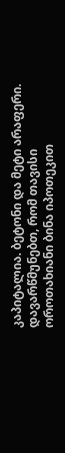კაპიტალია. ბეტონი და მეტი არაფერი. დავარწმუნებთ, რომ თავისი ოროთახიანი ბინა იპოთეკით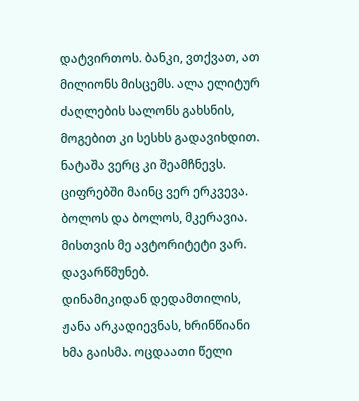დატვირთოს. ბანკი, ვთქვათ, ათ მილიონს მისცემს. ალა ელიტურ ძაღლების სალონს გახსნის, მოგებით კი სესხს გადავიხდით. ნატაშა ვერც კი შეამჩნევს. ციფრებში მაინც ვერ ერკვევა. ბოლოს და ბოლოს, მკერავია. მისთვის მე ავტორიტეტი ვარ. დავარწმუნებ.
დინამიკიდან დედამთილის, ჟანა არკადიევნას, ხრინწიანი ხმა გაისმა. ოცდაათი წელი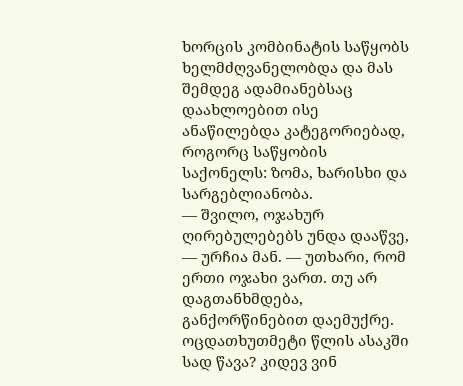ხორცის კომბინატის საწყობს ხელმძღვანელობდა და მას შემდეგ ადამიანებსაც დაახლოებით ისე ანაწილებდა კატეგორიებად, როგორც საწყობის საქონელს: ზომა, ხარისხი და სარგებლიანობა.
— შვილო, ოჯახურ ღირებულებებს უნდა დააწვე, — ურჩია მან. — უთხარი, რომ ერთი ოჯახი ვართ. თუ არ დაგთანხმდება, განქორწინებით დაემუქრე. ოცდათხუთმეტი წლის ასაკში სად წავა? კიდევ ვინ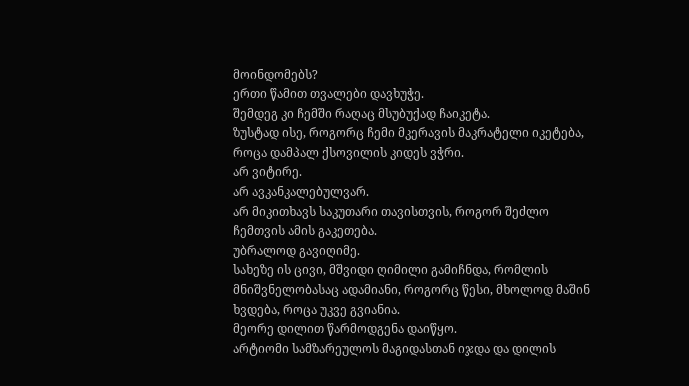მოინდომებს?
ერთი წამით თვალები დავხუჭე.
შემდეგ კი ჩემში რაღაც მსუბუქად ჩაიკეტა.
ზუსტად ისე, როგორც ჩემი მკერავის მაკრატელი იკეტება, როცა დამპალ ქსოვილის კიდეს ვჭრი.
არ ვიტირე.
არ ავკანკალებულვარ.
არ მიკითხავს საკუთარი თავისთვის, როგორ შეძლო ჩემთვის ამის გაკეთება.
უბრალოდ გავიღიმე.
სახეზე ის ცივი, მშვიდი ღიმილი გამიჩნდა, რომლის მნიშვნელობასაც ადამიანი, როგორც წესი, მხოლოდ მაშინ ხვდება, როცა უკვე გვიანია.
მეორე დილით წარმოდგენა დაიწყო.
არტიომი სამზარეულოს მაგიდასთან იჯდა და დილის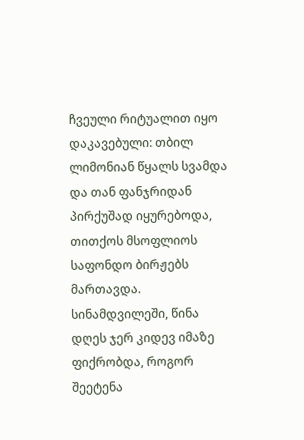ჩვეული რიტუალით იყო დაკავებული: თბილ ლიმონიან წყალს სვამდა და თან ფანჯრიდან პირქუშად იყურებოდა, თითქოს მსოფლიოს საფონდო ბირჟებს მართავდა.
სინამდვილეში, წინა დღეს ჯერ კიდევ იმაზე ფიქრობდა, როგორ შეეტენა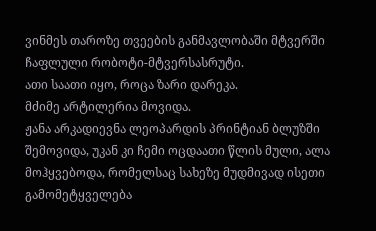ვინმეს თაროზე თვეების განმავლობაში მტვერში ჩაფლული რობოტი-მტვერსასრუტი.
ათი საათი იყო, როცა ზარი დარეკა.
მძიმე არტილერია მოვიდა.
ჟანა არკადიევნა ლეოპარდის პრინტიან ბლუზში შემოვიდა, უკან კი ჩემი ოცდაათი წლის მული, ალა მოჰყვებოდა, რომელსაც სახეზე მუდმივად ისეთი გამომეტყველება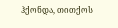ჰქონდა, თითქოს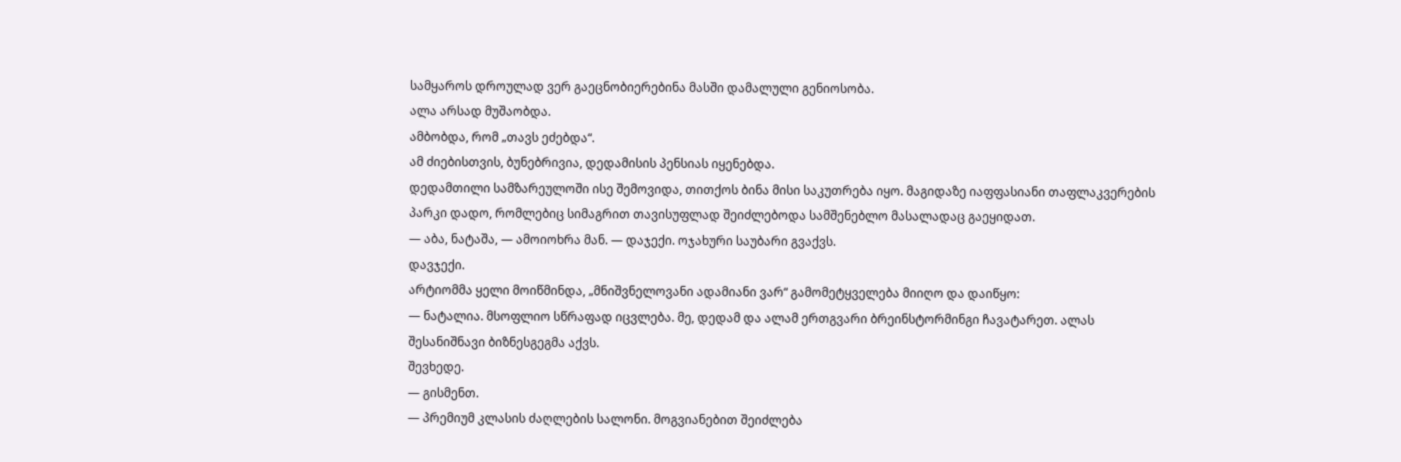სამყაროს დროულად ვერ გაეცნობიერებინა მასში დამალული გენიოსობა.
ალა არსად მუშაობდა.
ამბობდა, რომ „თავს ეძებდა“.
ამ ძიებისთვის, ბუნებრივია, დედამისის პენსიას იყენებდა.
დედამთილი სამზარეულოში ისე შემოვიდა, თითქოს ბინა მისი საკუთრება იყო. მაგიდაზე იაფფასიანი თაფლაკვერების პარკი დადო, რომლებიც სიმაგრით თავისუფლად შეიძლებოდა სამშენებლო მასალადაც გაეყიდათ.
— აბა, ნატაშა, — ამოიოხრა მან. — დაჯექი. ოჯახური საუბარი გვაქვს.
დავჯექი.
არტიომმა ყელი მოიწმინდა, „მნიშვნელოვანი ადამიანი ვარ“ გამომეტყველება მიიღო და დაიწყო:
— ნატალია. მსოფლიო სწრაფად იცვლება. მე, დედამ და ალამ ერთგვარი ბრეინსტორმინგი ჩავატარეთ. ალას შესანიშნავი ბიზნესგეგმა აქვს.
შევხედე.
— გისმენთ.
— პრემიუმ კლასის ძაღლების სალონი. მოგვიანებით შეიძლება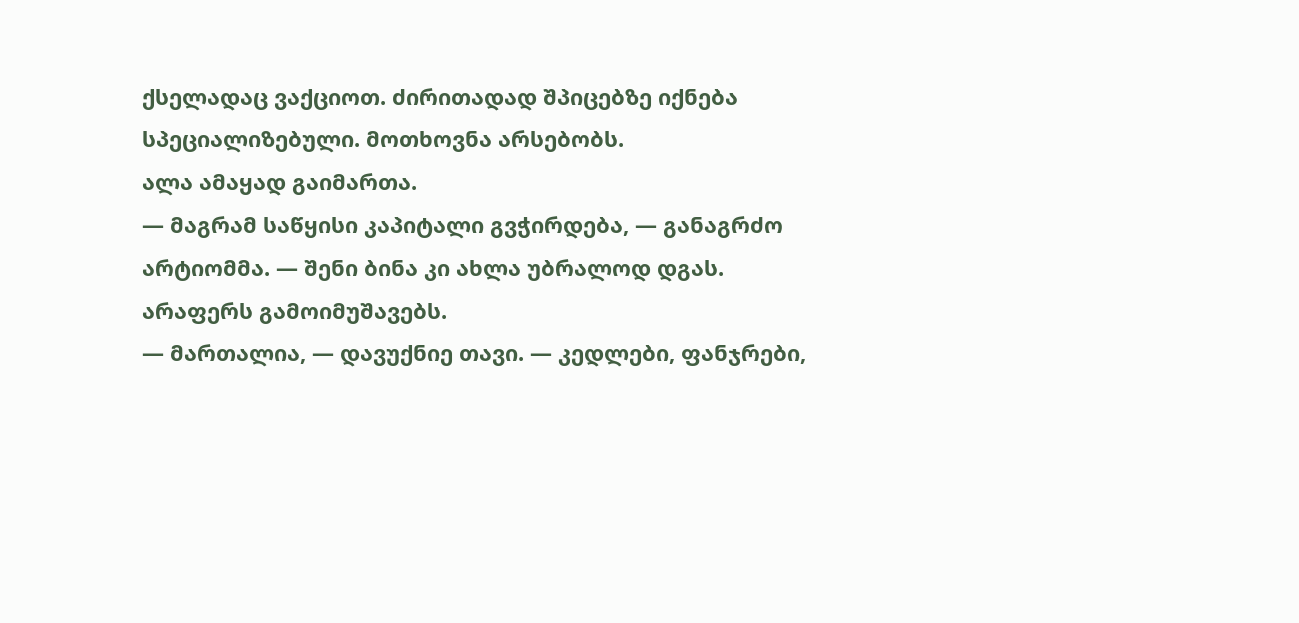ქსელადაც ვაქციოთ. ძირითადად შპიცებზე იქნება სპეციალიზებული. მოთხოვნა არსებობს.
ალა ამაყად გაიმართა.
— მაგრამ საწყისი კაპიტალი გვჭირდება, — განაგრძო არტიომმა. — შენი ბინა კი ახლა უბრალოდ დგას. არაფერს გამოიმუშავებს.
— მართალია, — დავუქნიე თავი. — კედლები, ფანჯრები,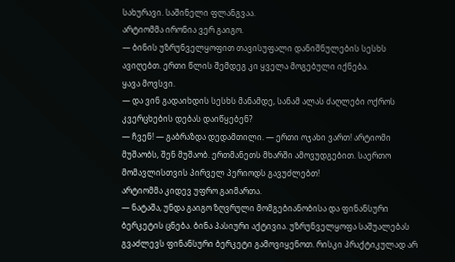სახურავი. საშინელი ფლანგვაა.
არტიომმა ირონია ვერ გაიგო.
— ბინის უზრუნველყოფით თავისუფალი დანიშნულების სესხს ავიღებთ. ერთი წლის შემდეგ კი ყველა მოგებული იქნება.
ყავა მოვსვი.
— და ვინ გადაიხდის სესხს მანამდე, სანამ ალას ძაღლები ოქროს კვერცხების დებას დაიწყებენ?
— ჩვენ! — გაბრაზდა დედამთილი. — ერთი ოჯახი ვართ! არტიომი მუშაობს, შენ მუშაობ. ერთმანეთს მხარში ამოვუდგებით. საერთო მომავლისთვის პირველ პერიოდს გავუძლებთ!
არტიომმა კიდევ უფრო გაიმართა.
— ნატაშა, უნდა გაიგო ზღვრული მომგებიანობისა და ფინანსური ბერკეტის ცნება. ბინა პასიური აქტივია. უზრუნველყოფა საშუალებას გვაძლევს ფინანსური ბერკეტი გამოვიყენოთ. რისკი პრაქტიკულად არ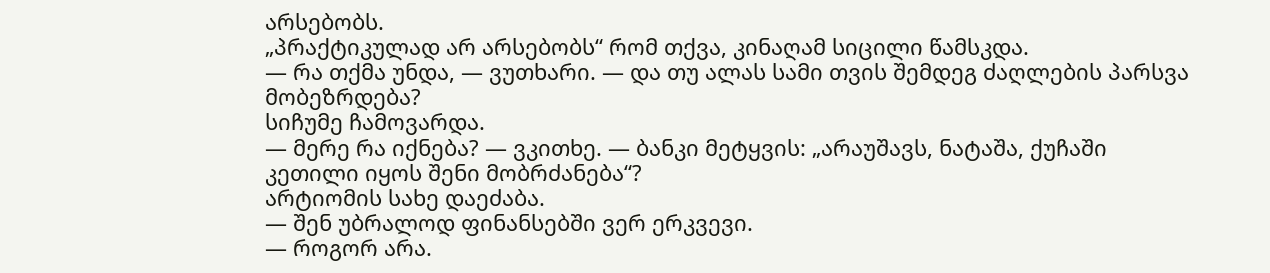არსებობს.
„პრაქტიკულად არ არსებობს“ რომ თქვა, კინაღამ სიცილი წამსკდა.
— რა თქმა უნდა, — ვუთხარი. — და თუ ალას სამი თვის შემდეგ ძაღლების პარსვა მობეზრდება?
სიჩუმე ჩამოვარდა.
— მერე რა იქნება? — ვკითხე. — ბანკი მეტყვის: „არაუშავს, ნატაშა, ქუჩაში კეთილი იყოს შენი მობრძანება“?
არტიომის სახე დაეძაბა.
— შენ უბრალოდ ფინანსებში ვერ ერკვევი.
— როგორ არა.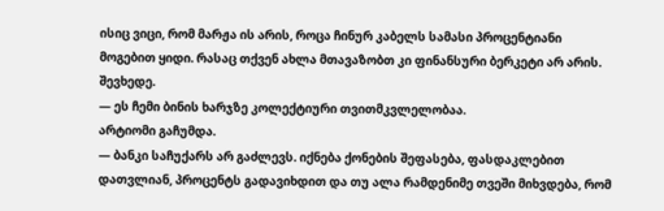ისიც ვიცი, რომ მარჟა ის არის, როცა ჩინურ კაბელს სამასი პროცენტიანი მოგებით ყიდი. რასაც თქვენ ახლა მთავაზობთ კი ფინანსური ბერკეტი არ არის.
შევხედე.
— ეს ჩემი ბინის ხარჯზე კოლექტიური თვითმკვლელობაა.
არტიომი გაჩუმდა.
— ბანკი საჩუქარს არ გაძლევს. იქნება ქონების შეფასება, ფასდაკლებით დათვლიან, პროცენტს გადავიხდით და თუ ალა რამდენიმე თვეში მიხვდება, რომ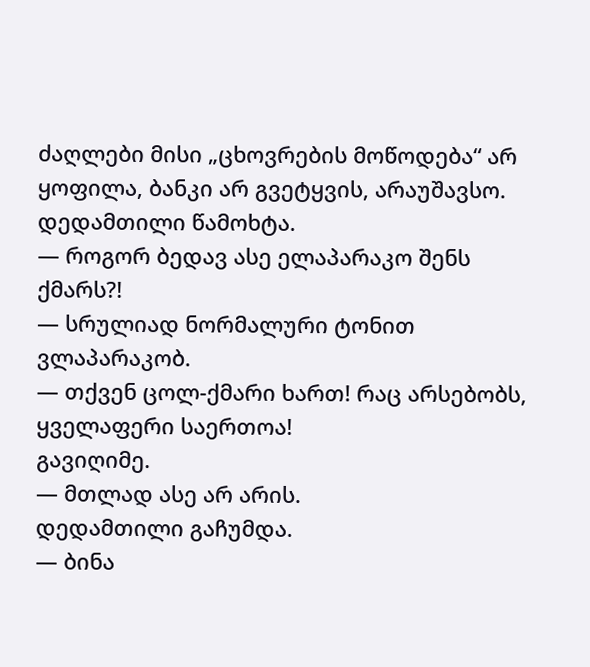ძაღლები მისი „ცხოვრების მოწოდება“ არ ყოფილა, ბანკი არ გვეტყვის, არაუშავსო.
დედამთილი წამოხტა.
— როგორ ბედავ ასე ელაპარაკო შენს ქმარს?!
— სრულიად ნორმალური ტონით ვლაპარაკობ.
— თქვენ ცოლ-ქმარი ხართ! რაც არსებობს, ყველაფერი საერთოა!
გავიღიმე.
— მთლად ასე არ არის.
დედამთილი გაჩუმდა.
— ბინა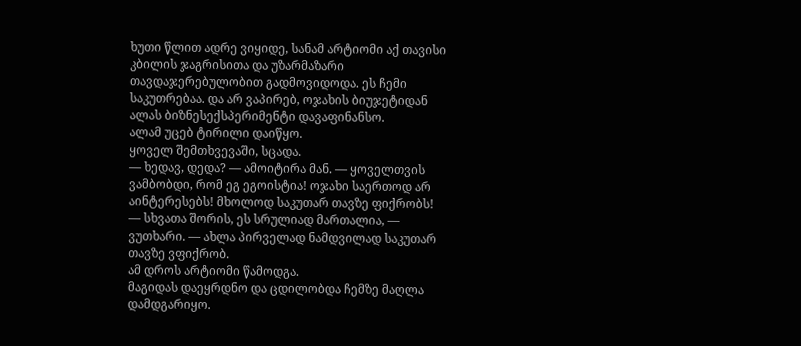ხუთი წლით ადრე ვიყიდე, სანამ არტიომი აქ თავისი კბილის ჯაგრისითა და უზარმაზარი თავდაჯერებულობით გადმოვიდოდა. ეს ჩემი საკუთრებაა. და არ ვაპირებ, ოჯახის ბიუჯეტიდან ალას ბიზნესექსპერიმენტი დავაფინანსო.
ალამ უცებ ტირილი დაიწყო.
ყოველ შემთხვევაში, სცადა.
— ხედავ, დედა? — ამოიტირა მან. — ყოველთვის ვამბობდი, რომ ეგ ეგოისტია! ოჯახი საერთოდ არ აინტერესებს! მხოლოდ საკუთარ თავზე ფიქრობს!
— სხვათა შორის, ეს სრულიად მართალია, — ვუთხარი. — ახლა პირველად ნამდვილად საკუთარ თავზე ვფიქრობ.
ამ დროს არტიომი წამოდგა.
მაგიდას დაეყრდნო და ცდილობდა ჩემზე მაღლა დამდგარიყო.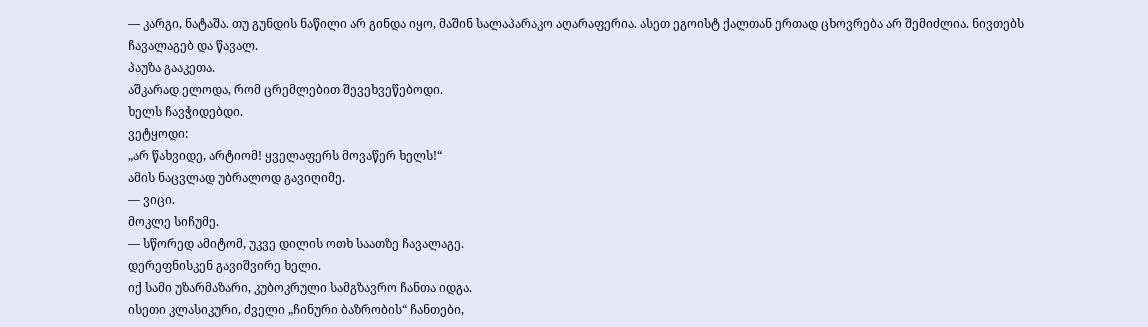— კარგი, ნატაშა. თუ გუნდის ნაწილი არ გინდა იყო, მაშინ სალაპარაკო აღარაფერია. ასეთ ეგოისტ ქალთან ერთად ცხოვრება არ შემიძლია. ნივთებს ჩავალაგებ და წავალ.
პაუზა გააკეთა.
აშკარად ელოდა, რომ ცრემლებით შევეხვეწებოდი.
ხელს ჩავჭიდებდი.
ვეტყოდი:
„არ წახვიდე, არტიომ! ყველაფერს მოვაწერ ხელს!“
ამის ნაცვლად უბრალოდ გავიღიმე.
— ვიცი.
მოკლე სიჩუმე.
— სწორედ ამიტომ, უკვე დილის ოთხ საათზე ჩავალაგე.
დერეფნისკენ გავიშვირე ხელი.
იქ სამი უზარმაზარი, კუბოკრული სამგზავრო ჩანთა იდგა.
ისეთი კლასიკური, ძველი „ჩინური ბაზრობის“ ჩანთები,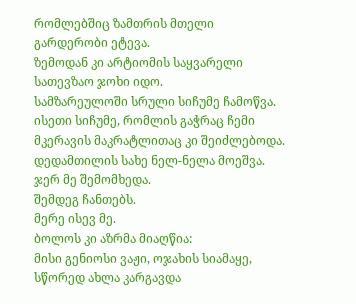რომლებშიც ზამთრის მთელი გარდერობი ეტევა.
ზემოდან კი არტიომის საყვარელი სათევზაო ჯოხი იდო.
სამზარეულოში სრული სიჩუმე ჩამოწვა.
ისეთი სიჩუმე, რომლის გაჭრაც ჩემი მკერავის მაკრატლითაც კი შეიძლებოდა.
დედამთილის სახე ნელ-ნელა მოეშვა.
ჯერ მე შემომხედა.
შემდეგ ჩანთებს.
მერე ისევ მე.
ბოლოს კი აზრმა მიაღწია:
მისი გენიოსი ვაჟი, ოჯახის სიამაყე, სწორედ ახლა კარგავდა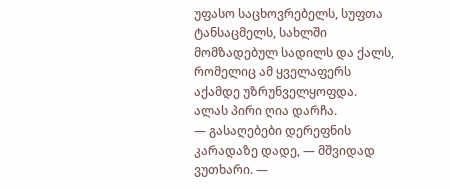უფასო საცხოვრებელს, სუფთა ტანსაცმელს, სახლში მომზადებულ სადილს და ქალს, რომელიც ამ ყველაფერს აქამდე უზრუნველყოფდა.
ალას პირი ღია დარჩა.
— გასაღებები დერეფნის კარადაზე დადე, — მშვიდად ვუთხარი. —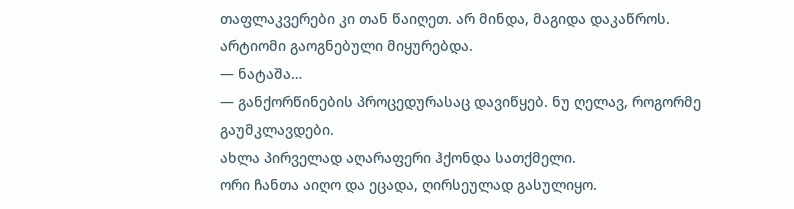თაფლაკვერები კი თან წაიღეთ. არ მინდა, მაგიდა დაკაწროს.
არტიომი გაოგნებული მიყურებდა.
— ნატაშა…
— განქორწინების პროცედურასაც დავიწყებ. ნუ ღელავ, როგორმე გაუმკლავდები.
ახლა პირველად აღარაფერი ჰქონდა სათქმელი.
ორი ჩანთა აიღო და ეცადა, ღირსეულად გასულიყო.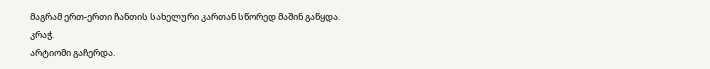მაგრამ ერთ-ერთი ჩანთის სახელური კართან სწორედ მაშინ გაწყდა.
კრაჭ.
არტიომი გაჩერდა.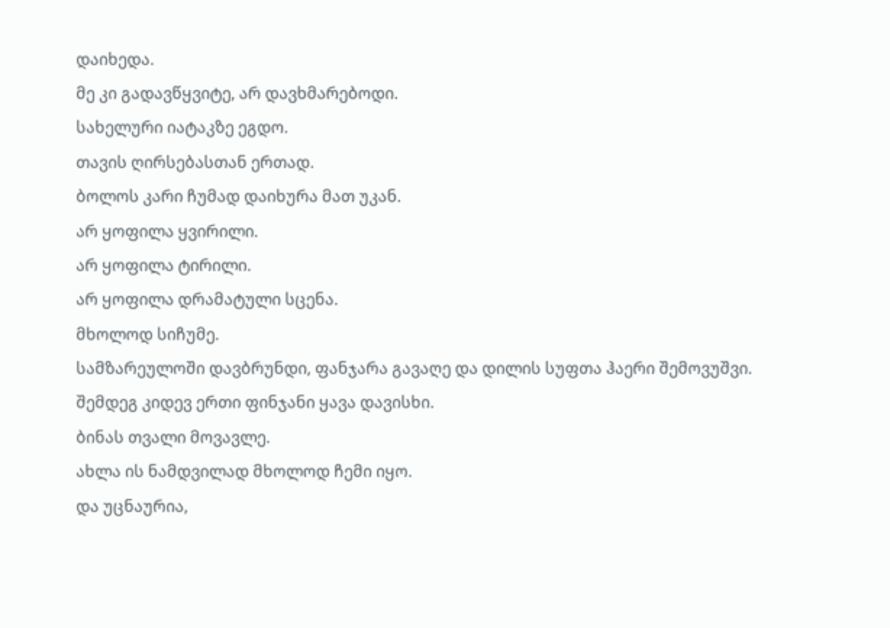დაიხედა.
მე კი გადავწყვიტე, არ დავხმარებოდი.
სახელური იატაკზე ეგდო.
თავის ღირსებასთან ერთად.
ბოლოს კარი ჩუმად დაიხურა მათ უკან.
არ ყოფილა ყვირილი.
არ ყოფილა ტირილი.
არ ყოფილა დრამატული სცენა.
მხოლოდ სიჩუმე.
სამზარეულოში დავბრუნდი, ფანჯარა გავაღე და დილის სუფთა ჰაერი შემოვუშვი.
შემდეგ კიდევ ერთი ფინჯანი ყავა დავისხი.
ბინას თვალი მოვავლე.
ახლა ის ნამდვილად მხოლოდ ჩემი იყო.
და უცნაურია,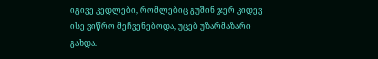იგივე კედლები, რომლებიც გუშინ ჯერ კიდევ ისე ვიწრო მეჩვენებოდა, უცებ უზარმაზარი გახდა.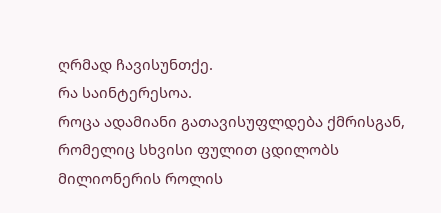ღრმად ჩავისუნთქე.
რა საინტერესოა.
როცა ადამიანი გათავისუფლდება ქმრისგან, რომელიც სხვისი ფულით ცდილობს მილიონერის როლის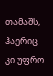თამაშს, ჰაერიც კი უფრო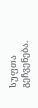სუფთა გეჩვენება.